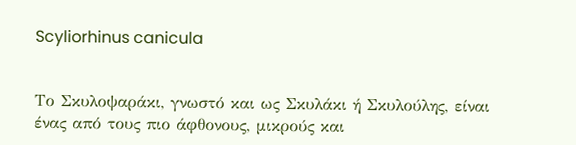Scyliorhinus canicula


Το Σκυλοψαράκι, γνωστό και ως Σκυλάκι ή Σκυλούλης, είναι ένας από τους πιο άφθονους, μικρούς και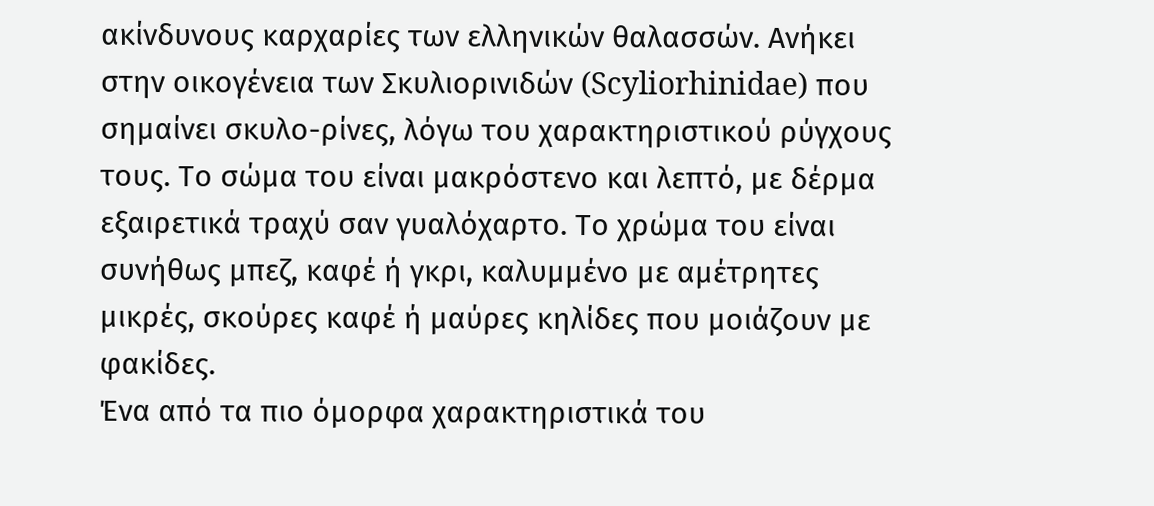ακίνδυνους καρχαρίες των ελληνικών θαλασσών. Ανήκει στην οικογένεια των Σκυλιορινιδών (Scyliorhinidae) που σημαίνει σκυλο-ρίνες, λόγω του χαρακτηριστικού ρύγχους τους. Το σώμα του είναι μακρόστενο και λεπτό, με δέρμα εξαιρετικά τραχύ σαν γυαλόχαρτο. Το χρώμα του είναι συνήθως μπεζ, καφέ ή γκρι, καλυμμένο με αμέτρητες μικρές, σκούρες καφέ ή μαύρες κηλίδες που μοιάζουν με φακίδες.
Ένα από τα πιο όμορφα χαρακτηριστικά του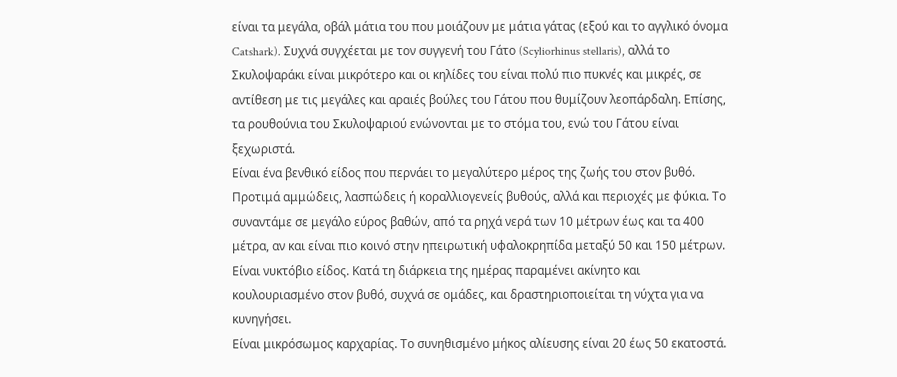είναι τα μεγάλα, οβάλ μάτια του που μοιάζουν με μάτια γάτας (εξού και το αγγλικό όνομα Catshark). Συχνά συγχέεται με τον συγγενή του Γάτο (Scyliorhinus stellaris), αλλά το Σκυλοψαράκι είναι μικρότερο και οι κηλίδες του είναι πολύ πιο πυκνές και μικρές, σε αντίθεση με τις μεγάλες και αραιές βούλες του Γάτου που θυμίζουν λεοπάρδαλη. Επίσης, τα ρουθούνια του Σκυλοψαριού ενώνονται με το στόμα του, ενώ του Γάτου είναι ξεχωριστά.
Είναι ένα βενθικό είδος που περνάει το μεγαλύτερο μέρος της ζωής του στον βυθό. Προτιμά αμμώδεις, λασπώδεις ή κοραλλιογενείς βυθούς, αλλά και περιοχές με φύκια. Το συναντάμε σε μεγάλο εύρος βαθών, από τα ρηχά νερά των 10 μέτρων έως και τα 400 μέτρα, αν και είναι πιο κοινό στην ηπειρωτική υφαλοκρηπίδα μεταξύ 50 και 150 μέτρων. Είναι νυκτόβιο είδος. Κατά τη διάρκεια της ημέρας παραμένει ακίνητο και κουλουριασμένο στον βυθό, συχνά σε ομάδες, και δραστηριοποιείται τη νύχτα για να κυνηγήσει.
Είναι μικρόσωμος καρχαρίας. Το συνηθισμένο μήκος αλίευσης είναι 20 έως 50 εκατοστά.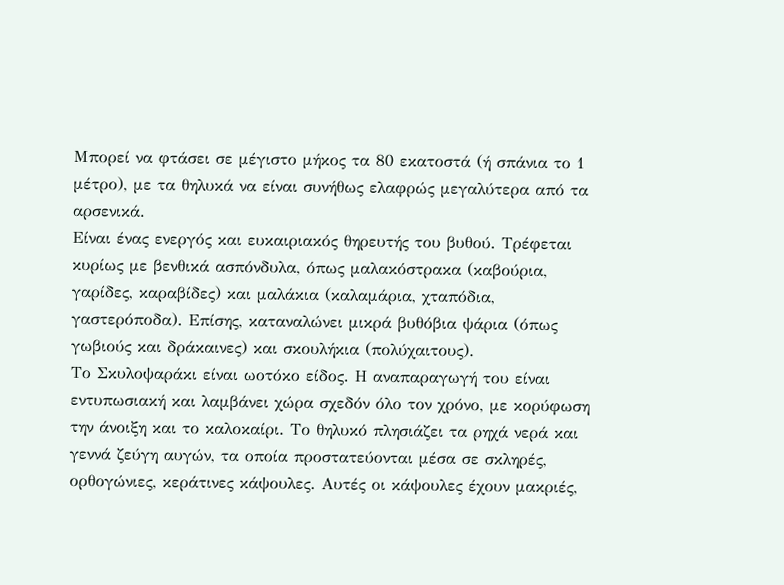Μπορεί να φτάσει σε μέγιστο μήκος τα 80 εκατοστά (ή σπάνια το 1 μέτρο), με τα θηλυκά να είναι συνήθως ελαφρώς μεγαλύτερα από τα αρσενικά.
Είναι ένας ενεργός και ευκαιριακός θηρευτής του βυθού. Τρέφεται κυρίως με βενθικά ασπόνδυλα, όπως μαλακόστρακα (καβούρια, γαρίδες, καραβίδες) και μαλάκια (καλαμάρια, χταπόδια, γαστερόποδα). Επίσης, καταναλώνει μικρά βυθόβια ψάρια (όπως γωβιούς και δράκαινες) και σκουλήκια (πολύχαιτους).
Το Σκυλοψαράκι είναι ωοτόκο είδος. Η αναπαραγωγή του είναι εντυπωσιακή και λαμβάνει χώρα σχεδόν όλο τον χρόνο, με κορύφωση την άνοιξη και το καλοκαίρι. Το θηλυκό πλησιάζει τα ρηχά νερά και γεννά ζεύγη αυγών, τα οποία προστατεύονται μέσα σε σκληρές, ορθογώνιες, κεράτινες κάψουλες. Αυτές οι κάψουλες έχουν μακριές,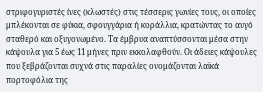στριφογυριστές ίνες (κλωστές) στις τέσσερις γωνίες τους, οι οποίες μπλέκονται σε φύκια, σφουγγάρια ή κοράλλια, κρατώντας το αυγό σταθερό και οξυγονωμένο. Τα έμβρυα αναπτύσσονται μέσα στην κάψουλα για 5 έως 11 μήνες πριν εκκολαφθούν. Οι άδειες κάψουλες που ξεβράζονται συχνά στις παραλίες ονομάζονται λαϊκά πορτοφόλια της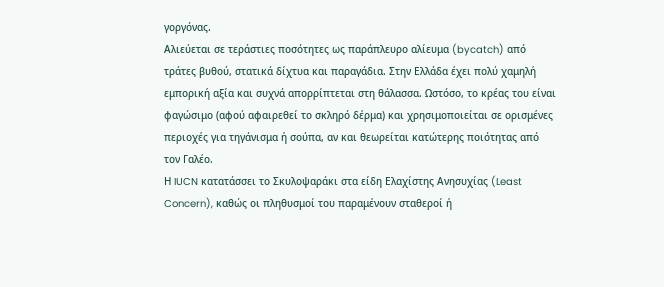γοργόνας.
Αλιεύεται σε τεράστιες ποσότητες ως παράπλευρο αλίευμα (bycatch) από τράτες βυθού, στατικά δίχτυα και παραγάδια. Στην Ελλάδα έχει πολύ χαμηλή εμπορική αξία και συχνά απορρίπτεται στη θάλασσα. Ωστόσο, το κρέας του είναι φαγώσιμο (αφού αφαιρεθεί το σκληρό δέρμα) και χρησιμοποιείται σε ορισμένες περιοχές για τηγάνισμα ή σούπα, αν και θεωρείται κατώτερης ποιότητας από τον Γαλέο.
Η IUCN κατατάσσει το Σκυλοψαράκι στα είδη Ελαχίστης Ανησυχίας (Least Concern), καθώς οι πληθυσμοί του παραμένουν σταθεροί ή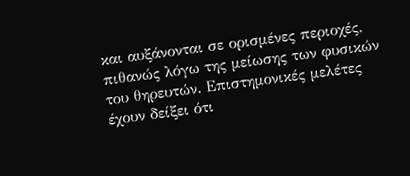και αυξάνονται σε ορισμένες περιοχές, πιθανώς λόγω της μείωσης των φυσικών του θηρευτών. Επιστημονικές μελέτες έχουν δείξει ότι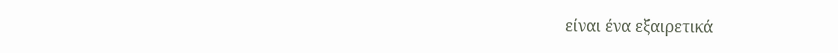είναι ένα εξαιρετικά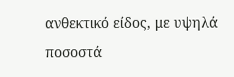ανθεκτικό είδος, με υψηλά ποσοστά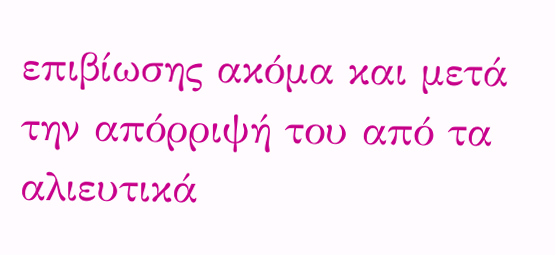επιβίωσης ακόμα και μετά την απόρριψή του από τα αλιευτικά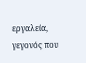εργαλεία, γεγονός που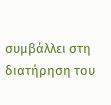συμβάλλει στη διατήρηση του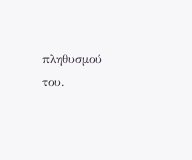πληθυσμού του.